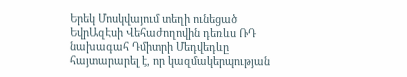Երեկ Մոսկվայում տեղի ունեցած ԵվրԱզԷսի Վեհաժողովին դեռևս ՌԴ նախագահ Դմիտրի Մեդվեդևը հայտարարել է, որ կազմակերպության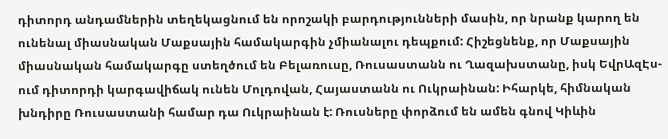դիտորդ անդամներին տեղեկացնում են որոշակի բարդությունների մասին, որ նրանք կարող են ունենալ միասնական Մաքսային համակարգին չմիանալու դեպքում: Հիշեցնենք, որ Մաքսային միասնական համակարգը ստեղծում են Բելառուսը, Ռուսաստանն ու Ղազախստանը, իսկ ԵվրԱզԷս-ում դիտորդի կարգավիճակ ունեն Մոլդովան, Հայաստանն ու Ուկրաինան: Իհարկե, հիմնական խնդիրը Ռուսաստանի համար դա Ուկրաինան է: Ռուսները փորձում են ամեն գնով Կիևին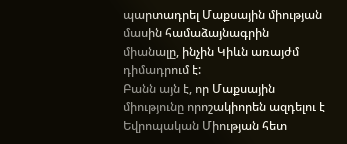պարտադրել Մաքսային միության մասին համաձայնագրին միանալը, ինչին Կիևն առայժմ դիմադրում է:
Բանն այն է, որ Մաքսային միությունը որոշակիորեն ազդելու է Եվրոպական Միության հետ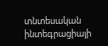տնտեսական ինտեգրացիայի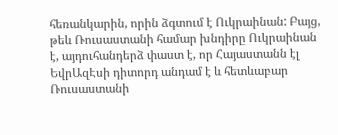հեռանկարին, որին ձգտում է Ուկրաինան: Բայց, թեև Ռուսաստանի համար խնդիրը Ուկրաինան է, այդուհանդերձ փաստ է, որ Հայաստանն էլ ԵվրԱզԷսի դիտորդ անդամ է և հետևաբար Ռուսաստանի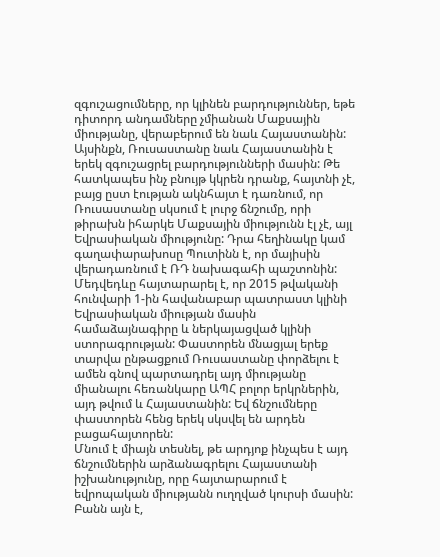զգուշացումները, որ կլինեն բարդություններ, եթե դիտորդ անդամները չմիանան Մաքսային միությանը, վերաբերում են նաև Հայաստանին:
Այսինքն, Ռուսաստանը նաև Հայաստանին է երեկ զգուշացրել բարդությունների մասին: Թե հատկապես ինչ բնույթ կկրեն դրանք, հայտնի չէ, բայց ըստ էության ակնհայտ է դառնում, որ Ռուսաստանը սկսում է լուրջ ճնշումը, որի թիրախն իհարկե Մաքսային միությունն էլ չէ, այլ Եվրասիական միությունը: Դրա հեղինակը կամ գաղափարախոսը Պուտինն է, որ մայիսին վերադառնում է ՌԴ նախագահի պաշտոնին: Մեդվեդևը հայտարարել է, որ 2015 թվականի հունվարի 1-ին հավանաբար պատրաստ կլինի Եվրասիական միության մասին համաձայնագիրը և ներկայացված կլինի ստորագրության: Փաստորեն մնացյալ երեք տարվա ընթացքում Ռուսաստանը փորձելու է ամեն գնով պարտադրել այդ միությանը միանալու հեռանկարը ԱՊՀ բոլոր երկրներին, այդ թվում և Հայաստանին: Եվ ճնշումները փաստորեն հենց երեկ սկսվել են արդեն բացահայտորեն:
Մնում է միայն տեսնել, թե արդյոք ինչպես է այդ ճնշումներին արձանագրելու Հայաստանի իշխանությունը, որը հայտարարում է եվրոպական միությանն ուղղված կուրսի մասին: Բանն այն է,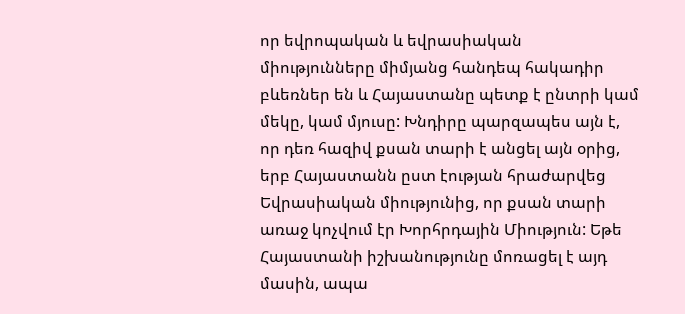որ եվրոպական և եվրասիական միությունները միմյանց հանդեպ հակադիր բևեռներ են և Հայաստանը պետք է ընտրի կամ մեկը, կամ մյուսը: Խնդիրը պարզապես այն է, որ դեռ հազիվ քսան տարի է անցել այն օրից, երբ Հայաստանն ըստ էության հրաժարվեց Եվրասիական միությունից, որ քսան տարի առաջ կոչվում էր Խորհրդային Միություն: Եթե Հայաստանի իշխանությունը մոռացել է այդ մասին, ապա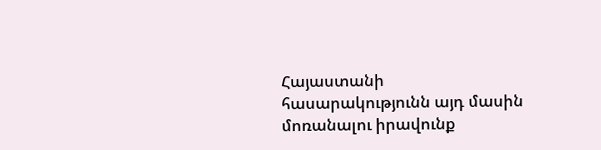Հայաստանի հասարակությունն այդ մասին մոռանալու իրավունք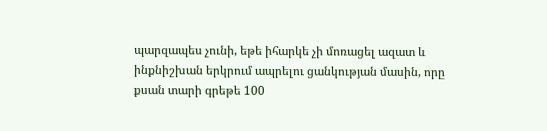պարզապես չունի, եթե իհարկե չի մոռացել ազատ և ինքնիշխան երկրում ապրելու ցանկության մասին, որը քսան տարի գրեթե 100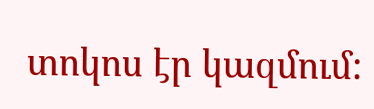տոկոս էր կազմում: